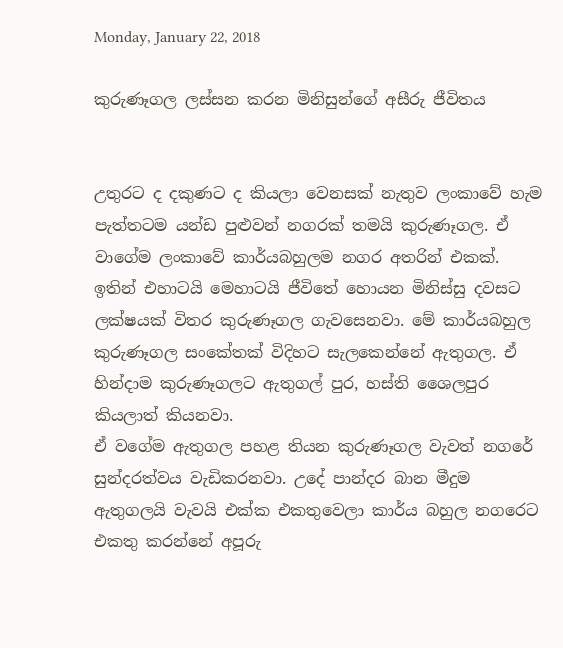Monday, January 22, 2018

කුරුණෑගල ලස්සන කරන මිනිසුන්ගේ අසීරු ජීවිතය


උතුරට ද දකුණට ද කියලා වෙනසක් නැතුව ලංකාවේ හැම පැත්තටම යන්ඩ පුළුවන් නගරක් තමයි කුරුණෑගල. ඒ වාගේම ලංකාවේ කාර්යබහුලම නගර අතරින් එකක්. ඉතින් එහාටයි මෙහාටයි ජීවිතේ හොයන මිනිස්සු දවසට ලක්ෂයක් විතර කුරුණෑගල ගැවසෙනවා. මේ කාර්යබහුල කුරුණෑගල සංකේතක් විදිහට සැලකෙන්නේ ඇතුගල. ඒ හින්දාම කුරුණෑගලට ඇතුගල් පුර, හස්ති ශෛලපුර කියලාත් කියනවා.
ඒ වගේම ඇතුගල පහළ තියන කුරුණෑගල වැවත් නගරේ සුන්දරත්වය වැඩිකරනවා. උදේ පාන්දර බාන මීදුම ඇතුගලයි වැවයි එක්ක එකතුවෙලා කාර්ය බහුල නගරෙට එකතු කරන්නේ අපූරු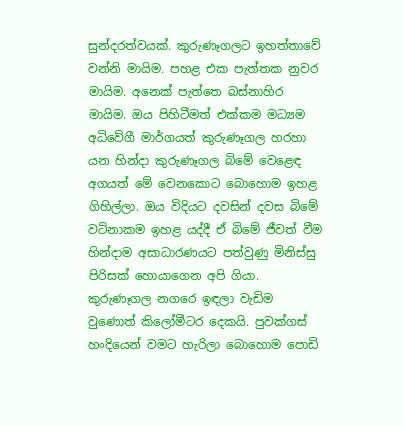සුන්දරත්වයක්. කුරුණෑගලට ඉහත්තාවේ වන්නි මායිම. පහළ එක පැත්තක නුවර මායිම. අනෙක් පැත්තෙ බස්නාහිර මායිම. ඔය පිහිටීමත් එක්කම මධ්‍යම අධිවේගී මාර්ගයත් කුරුණෑගල හරහා යන හින්දා කුරුණෑගල බිමේ වෙළෙඳ අගයත් මේ වෙනකොට බොහොම ඉහළ ගිහිල්ලා. ඔය විදියට දවසින් දවස බිමේ වටිනාකම ඉහළ යද්දී ඒ බිමේ ජීවත් වීම හින්දාම අසාධාරණයට පත්වුණු මිනිස්සු පිරිසක් හොයාගෙන අපි ගියා.
කුරුණෑගල නගරෙ ඉඳලා වැඩිම වුණොත් කිලෝමීටර දෙකයි. පුවක්ගස් හංදියෙන් වමට හැරිලා බොහොම පොඩි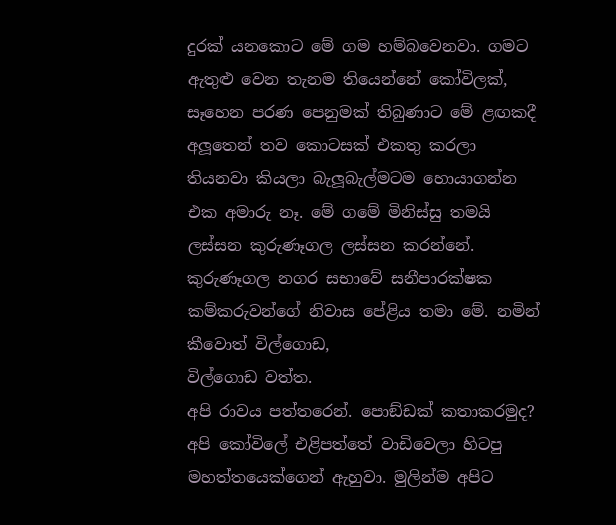දුරක් යනකොට මේ ගම හම්බවෙනවා. ගමට ඇතුළු වෙන තැනම තියෙන්නේ කෝවිලක්, සෑහෙන පරණ පෙනුමක් තිබුණාට මේ ළඟකදී අලූතෙන් තව කොටසක් එකතු කරලා තියනවා කියලා බැලූබැල්මටම හොයාගන්න එක අමාරු නෑ. මේ ගමේ මිනිස්සු තමයි ලස්සන කුරුණෑගල ලස්සන කරන්නේ. කුරුණෑගල නගර සභාවේ සනීපාරක්ෂක කම්කරුවන්ගේ නිවාස පේළිය තමා මේ. නමින් කීවොත් විල්ගොඩ,
විල්ගොඩ වත්ත.
අපි රාවය පත්තරෙන්. පොඞ්ඩක් කතාකරමුද?
අපි කෝවිලේ එළිපත්තේ වාඩිවෙලා හිටපු මහත්තයෙක්ගෙන් ඇහුවා. මුලින්ම අපිට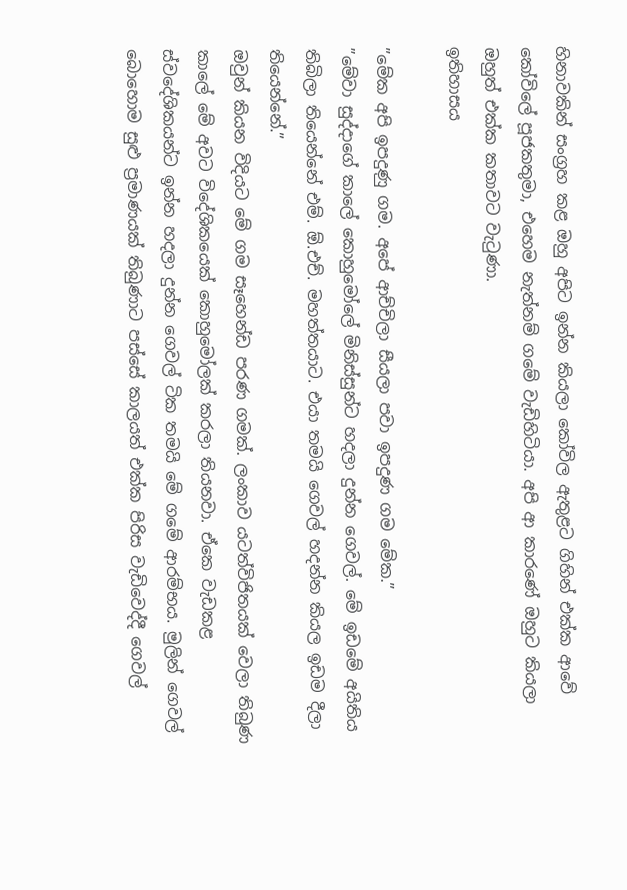හිනාවකින් සංග්‍රහ කළ ඔහු අපිට ඉන්න කියලා කෝවිල ඇතුළට ගිහින් එක්ක ආවේ කෝවිලේ පූජකතුමා, එහෙම නැත්නම් ගමේ වැඩිහිටියා. අපි ආ කාරණේ ඔහුට කියලා ඔහුත් එක්ක කතාවට වැටුණා.
ඉතිහාසය

”මේක අපි ඉපදුණු ගම. අපේ ආච්චිලා සීයලා පවා ඉපදුණ ගම මේක.”
”මේවා සුද්දාගේ කාලේ කොහුමෝලේ මිනිස්සුන්ට හදලා දුන්න ගෙවල්. මේ ඉඩමේ අයිතිය තිබිලා තියෙන්නේ එම්. ඕ.එච්. මහත්තයාට. එයා තමයි ගෙවල් හදන්න කියල ඉඩම දීලා තියෙන්නේ.”
ඔවුන් කියන විදියට මේ ගම සෑහෙන්ඩ පරණ ගමක්. ලංකාව යටත්විජිතයක් වෙලා තිබුණ කාලේ මේ අවට විදේශිකයෙක් කොහුමෝලක් කරලා තියනවා. ඒකෙ වැඩකළ ස්වදේශිකයන්ට ඉන්න හදලා දුන්න ගෙවල් ටික තමයි මේ ගමේ ආරම්භය. මුලින් ගෙවල් බොහොම සුළු ප්‍රමාණයක් තිබුණාට පස්සේ කාලයත් එක්ක පිරිස වැඩිවෙද්දී ගෙවල්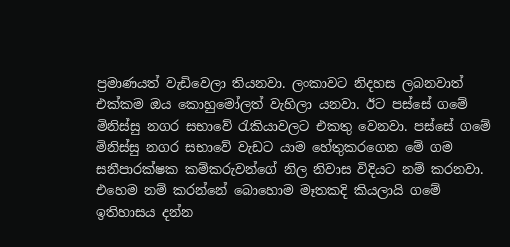ප්‍රමාණයත් වැඩිවෙලා තියනවා. ලංකාවට නිදහස ලබනවාත් එක්කම ඔය කොහුමෝලත් වැහිලා යනවා. ඊට පස්සේ ගමේ මිනිස්සු නගර සභාවේ රැකියාවලට එකතු වෙනවා. පස්සේ ගමේ මිනිස්සු නගර සභාවේ වැඩට යාම හේතුකරගෙන මේ ගම සනීපාරක්ෂක කම්කරුවන්ගේ නිල නිවාස විදියට නම් කරනවා. එහෙම නම් කරන්නේ බොහොම මෑතකදි කියලායි ගමේ ඉතිහාසය දන්න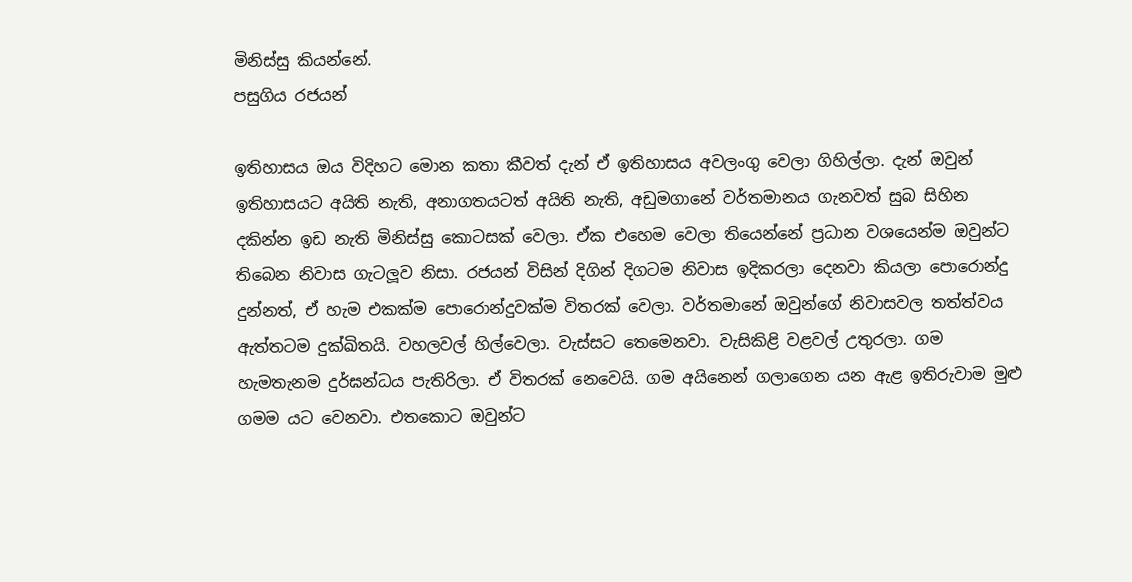මිනිස්සු කියන්නේ.
පසුගිය රජයන්

ඉතිහාසය ඔය විදිහට මොන කතා කීවත් දැන් ඒ ඉතිහාසය අවලංගු වෙලා ගිහිල්ලා. දැන් ඔවුන් ඉතිහාසයට අයිති නැති, අනාගතයටත් අයිති නැති, අඩුමගානේ වර්තමානය ගැනවත් සුබ සිහින දකින්න ඉඩ නැති මිනිස්සු කොටසක් වෙලා. ඒක එහෙම වෙලා තියෙන්නේ ප්‍රධාන වශයෙන්ම ඔවුන්ට තිබෙන නිවාස ගැටලූව නිසා. රජයන් විසින් දිගින් දිගටම නිවාස ඉදිකරලා දෙනවා කියලා පොරොන්දු දුන්නත්, ඒ හැම එකක්ම පොරොන්දුවක්ම විතරක් වෙලා. වර්තමානේ ඔවුන්ගේ නිවාසවල තත්ත්වය ඇත්තටම දුක්ඛිතයි. වහලවල් හිල්වෙලා. වැස්සට තෙමෙනවා. වැසිකිළි වළවල් උතුරලා. ගම හැමතැනම දුර්ඝන්ධය පැතිරිලා. ඒ විතරක් නෙවෙයි. ගම අයිනෙන් ගලාගෙන යන ඇළ ඉතිරුවාම මුළු ගමම යට වෙනවා. එතකොට ඔවුන්ට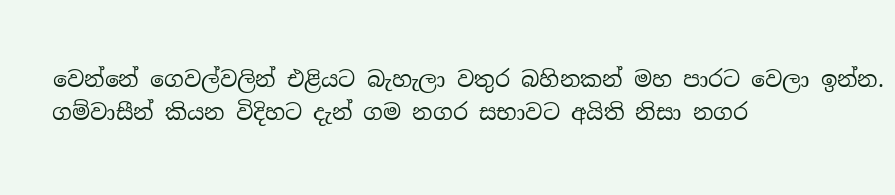වෙන්නේ ගෙවල්වලින් එළියට බැහැලා වතුර බහිනකන් මහ පාරට වෙලා ඉන්න.
ගම්වාසීන් කියන විදිහට දැන් ගම නගර සභාවට අයිති නිසා නගර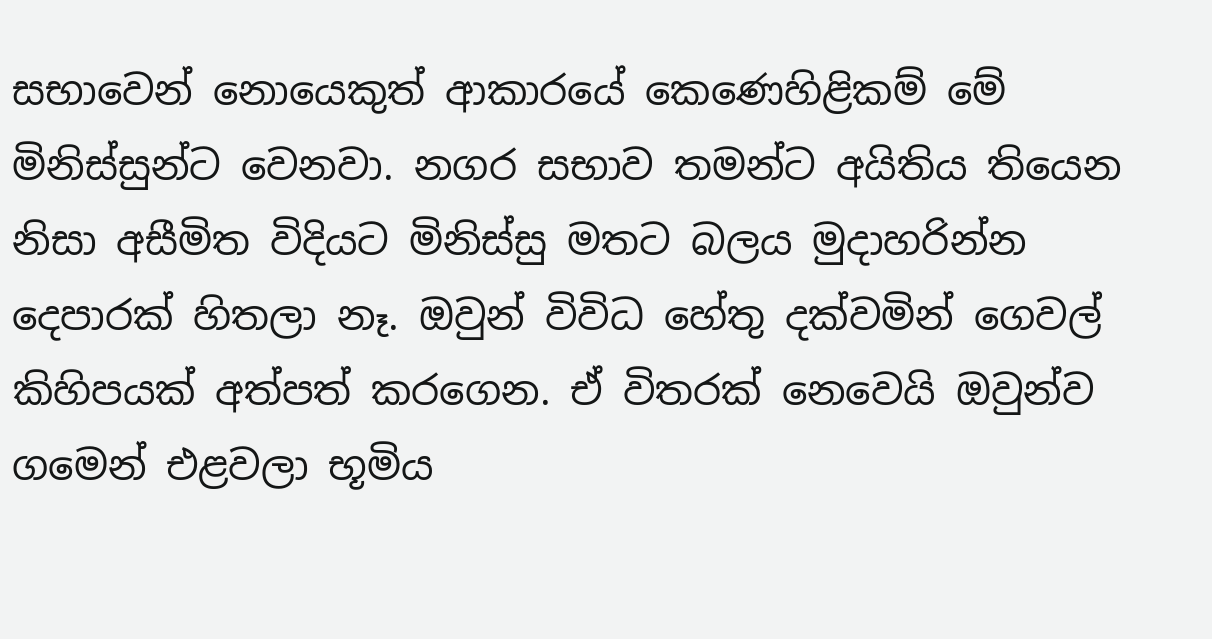සභාවෙන් නොයෙකුත් ආකාරයේ කෙණෙහිළිකම් මේ මිනිස්සුන්ට වෙනවා. නගර සභාව තමන්ට අයිතිය තියෙන නිසා අසීමිත විදියට මිනිස්සු මතට බලය මුදාහරින්න දෙපාරක් හිතලා නෑ. ඔවුන් විවිධ හේතු දක්වමින් ගෙවල් කිහිපයක් අත්පත් කරගෙන. ඒ විතරක් නෙවෙයි ඔවුන්ව ගමෙන් එළවලා භූමිය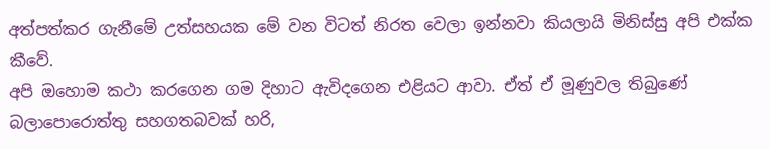අත්පත්කර ගැනීමේ උත්සහයක මේ වන විටත් නිරත වෙලා ඉන්නවා කියලායි මිනිස්සු අපි එක්ක කීවේ.
අපි ඔහොම කථා කරගෙන ගම දිහාට ඇවිදගෙන එළියට ආවා. ඒත් ඒ මූණුවල තිබුණේ බලාපොරොත්තු සහගතබවක් හරි,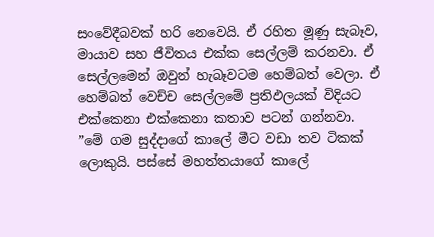සංවේදීබවක් හරි නෙවෙයි. ඒ රහිත මූණු සැබෑව, මායාව සහ ජීවිතය එක්ක සෙල්ලම් කරනවා. ඒ සෙල්ලමෙන් ඔවුන් හැබෑවටම හෙම්බත් වෙලා. ඒ හෙම්බත් වෙච්ච සෙල්ලමේ ප්‍රතිඵලයක් විදියට එක්කෙනා එක්කෙනා කතාව පටන් ගන්නවා.
”මේ ගම සුද්දාගේ කාලේ මීට වඩා තව ටිකක් ලොකුයි. පස්සේ මහත්තයාගේ කාලේ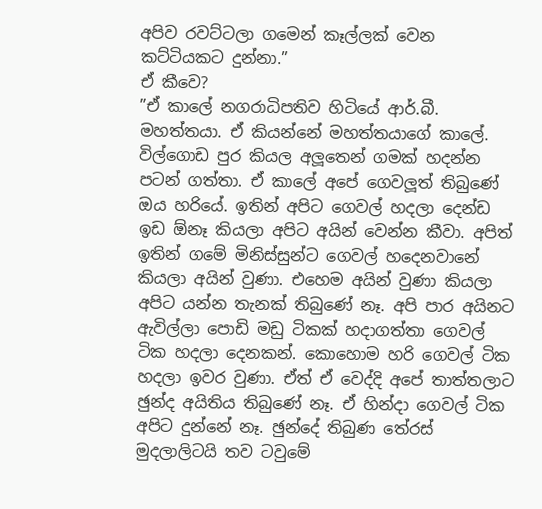අපිව රවට්ටලා ගමෙන් කෑල්ලක් වෙන කට්ටියකට දුන්නා.”
ඒ කීවෙ?
”ඒ කාලේ නගරාධිපතිව හිටියේ ආර්.බී. මහත්තයා. ඒ කියන්නේ මහත්තයාගේ කාලේ. විල්ගොඩ පුර කියල අලූතෙන් ගමක් හදන්න පටන් ගත්තා. ඒ කාලේ අපේ ගෙවලූත් තිබුණේ ඔය හරියේ. ඉතින් අපිට ගෙවල් හදලා දෙන්ඩ ඉඩ ඕනෑ කියලා අපිට අයින් වෙන්න කීවා. අපිත් ඉතින් ගමේ මිනිස්සුන්ට ගෙවල් හදෙනවානේ කියලා අයින් වුණා. එහෙම අයින් වුණා කියලා අපිට යන්න තැනක් තිබුණේ නෑ. අපි පාර අයිනට ඇවිල්ලා පොඩි මඩු ටිකක් හදාගත්තා ගෙවල් ටික හදලා දෙනකන්. කොහොම හරි ගෙවල් ටික හදලා ඉවර වුණා. ඒත් ඒ වෙද්දි අපේ තාත්තලාට ඡුන්ද අයිතිය තිබුණේ නෑ. ඒ හින්දා ගෙවල් ටික අපිට දුන්නේ නෑ. ඡුන්දේ තිබුණ තේරස් මුදලාලිටයි තව ටවුමේ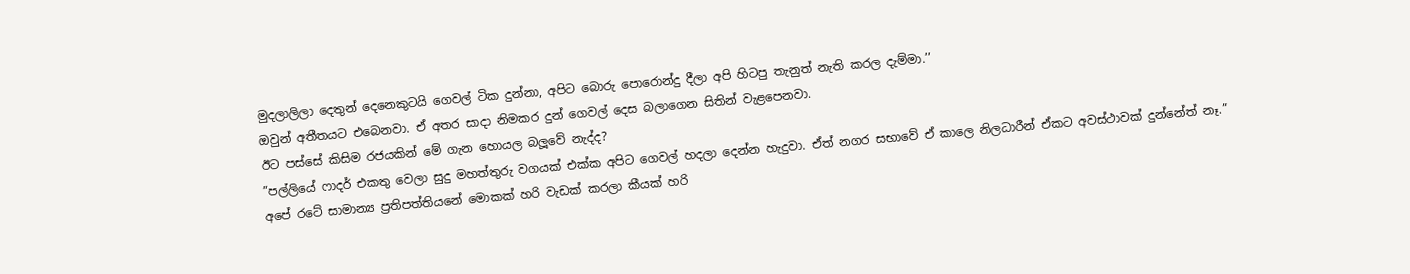මුදලාලිලා දෙතුන් දෙනෙකුටයි ගෙවල් ටික දුන්නා, අපිට බොරු පොරොන්දු දීලා අපි හිටපු තැනුත් නැති කරල දැම්මා.’’
ඔවුන් අතීතයට එබෙනවා. ඒ අතර සාදා නිමකර දුන් ගෙවල් දෙස බලාගෙන සිතින් වැළපෙනවා.
ඊට පස්සේ කිසිම රජයකින් මේ ගැන හොයල බලූවේ නැද්ද?
”පල්ලියේ ෆාදර් එකතු වෙලා සුදු මහත්තුරු වගයක් එක්ක අපිට ගෙවල් හදලා දෙන්න හැදුවා. ඒත් නගර සභාවේ ඒ කාලෙ නිලධාරීන් ඒකට අවස්ථාවක් දුන්නේත් නෑ.”
අපේ රටේ සාමාන්‍ය ප්‍රතිපත්තියනේ මොකක් හරි වැඩක් කරලා කීයක් හරි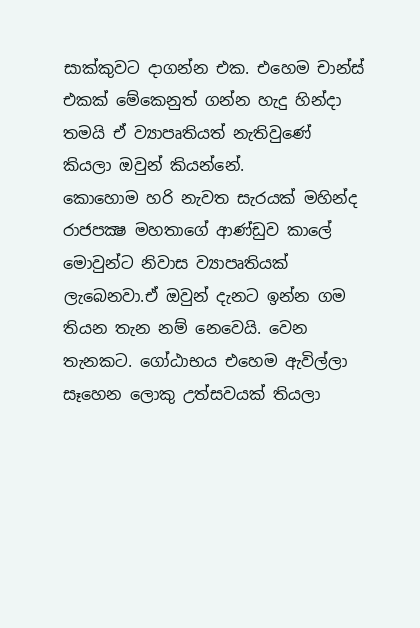සාක්කුවට දාගන්න එක. එහෙම චාන්ස් එකක් මේකෙනුත් ගන්න හැදු හින්දා තමයි ඒ ව්‍යාපෘතියත් නැතිවුණේ කියලා ඔවුන් කියන්නේ.
කොහොම හරි නැවත සැරයක් මහින්ද රාජපක්‍ෂ මහතාගේ ආණ්ඩුව කාලේ මොවුන්ට නිවාස ව්‍යාපෘතියක් ලැබෙනවා.ඒ ඔවුන් දැනට ඉන්න ගම තියන තැන නම් නෙවෙයි. වෙන තැනකට. ගෝඨාභය එහෙම ඇවිල්ලා සෑහෙන ලොකු උත්සවයක් තියලා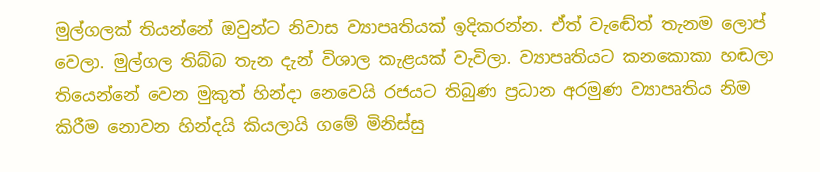මුල්ගලක් තියන්නේ ඔවුන්ට නිවාස ව්‍යාපෘතියක් ඉදිකරන්න. ඒත් වැඬේත් තැනම ලොප් වෙලා. මුල්ගල තිබ්බ තැන දැන් විශාල කැළයක් වැවිලා. ව්‍යාපෘතියට කනකොකා හඬලා තියෙන්නේ වෙන මුකුත් හින්දා නෙවෙයි රජයට තිබුණ ප්‍රධාන අරමුණ ව්‍යාපෘතිය නිම කිරීම නොවන හින්දයි කියලායි ගමේ මිනිස්සු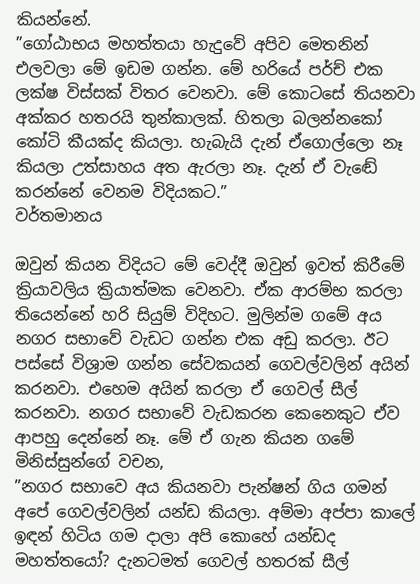කියන්නේ.
”ගෝඨාභය මහත්තයා හැදුවේ අපිව මෙතනින් එලවලා මේ ඉඩම ගන්න. මේ හරියේ පර්ච් එක ලක්ෂ විස්සක් විතර වෙනවා. මේ කොටසේ තියනවා අක්කර හතරයි තුන්කාලක්. හිතලා බලන්නකෝ කෝටි කීයක්ද කියලා. හැබැයි දැන් ඒගොල්ලො නෑ කියලා උත්සාහය අත ඇරලා නෑ. දැන් ඒ වැඬේ කරන්නේ වෙනම විදියකට.”
වර්තමානය

ඔවුන් කියන විදියට මේ වෙද්දී ඔවුන් ඉවත් කිරීමේ ක්‍රියාවලිය ක්‍රියාත්මක වෙනවා. ඒක ආරම්භ කරලා තියෙන්නේ හරි සියුම් විදිහට. මුලින්ම ගමේ අය නගර සභාවේ වැඩට ගන්න එක අඩු කරලා. ඊට පස්සේ විශ්‍රාම ගන්න සේවකයන් ගෙවල්වලින් අයින් කරනවා. එහෙම අයින් කරලා ඒ ගෙවල් සීල් කරනවා. නගර සභාවේ වැඩකරන කෙනෙකුට ඒව ආපහු දෙන්නේ නෑ. මේ ඒ ගැන කියන ගමේ මිනිස්සුන්ගේ වචන,
”නගර සභාවෙ අය කියනවා පැන්ෂන් ගිය ගමන් අපේ ගෙවල්වලින් යන්ඩ කියලා. අම්මා අප්පා කාලේ ඉඳන් හිටිය ගම දාලා අපි කොහේ යන්ඩද මහත්තයෝ? දැනටමත් ගෙවල් හතරක් සීල්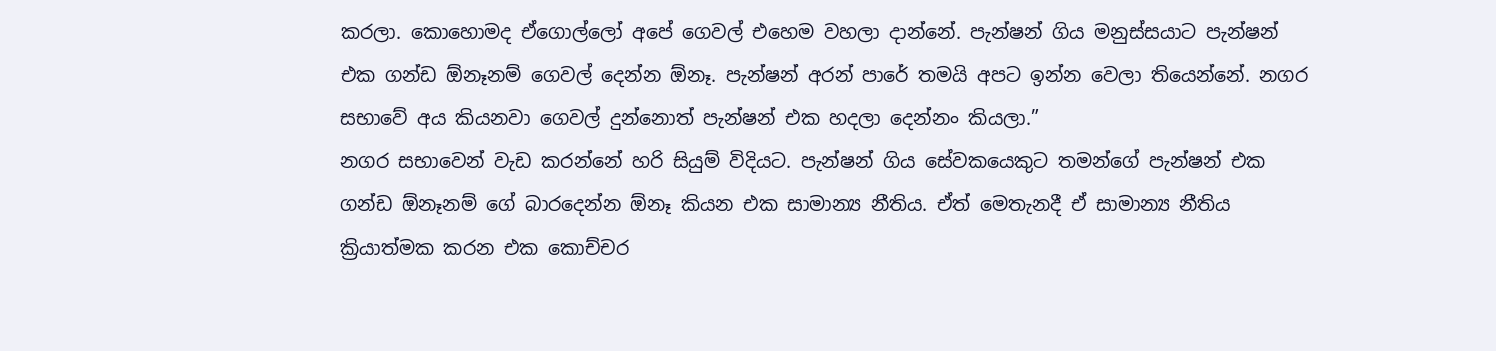කරලා. කොහොමද ඒගොල්ලෝ අපේ ගෙවල් එහෙම වහලා දාන්නේ. පැන්ෂන් ගිය මනුස්සයාට පැන්ෂන් එක ගන්ඩ ඕනෑනම් ගෙවල් දෙන්න ඕනෑ. පැන්ෂන් අරන් පාරේ තමයි අපට ඉන්න වෙලා තියෙන්නේ. නගර සභාවේ අය කියනවා ගෙවල් දුන්නොත් පැන්ෂන් එක හදලා දෙන්නං කියලා.”
නගර සභාවෙන් වැඩ කරන්නේ හරි සියුම් විදියට. පැන්ෂන් ගිය සේවකයෙකුට තමන්ගේ පැන්ෂන් එක ගන්ඩ ඕනෑනම් ගේ බාරදෙන්න ඕනෑ කියන එක සාමාන්‍ය නීතිය. ඒත් මෙතැනදී ඒ සාමාන්‍ය නීතිය ක්‍රියාත්මක කරන එක කොච්චර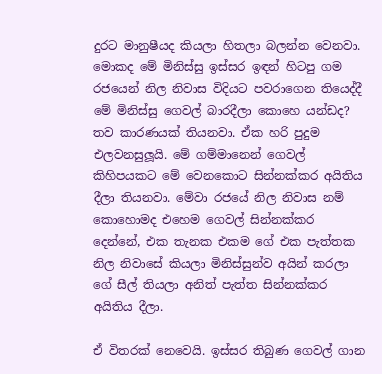දුරට මානුෂීයද කියලා හිතලා බලන්න වෙනවා. මොකද මේ මිනිස්සු ඉස්සර ඉඳන් හිටපු ගම රජයෙන් නිල නිවාස විදියට පවරාගෙන තියෙද්දී මේ මිනිස්සු ගෙවල් බාරදීලා කොහෙ යන්ඩද?
තව කාරණයක් තියනවා. ඒක හරි පුදුම එලවනසුලූයි. මේ ගම්මානෙන් ගෙවල් කිහිපයකට මේ වෙනකොට සින්නක්කර අයිතිය දීලා තියනවා. මේවා රජයේ නිල නිවාස නම් කොහොමද එහෙම ගෙවල් සින්නක්කර දෙන්නේ, එක තැනක එකම ගේ එක පැත්තක නිල නිවාසේ කියලා මිනිස්සුන්ව අයින් කරලා ගේ සීල් තියලා අනිත් පැත්ත සින්නක්කර අයිතිය දීලා.

ඒ විතරක් නෙවෙයි. ඉස්සර තිබුණ ගෙවල් ගාන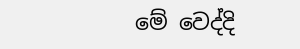මේ වෙද්දි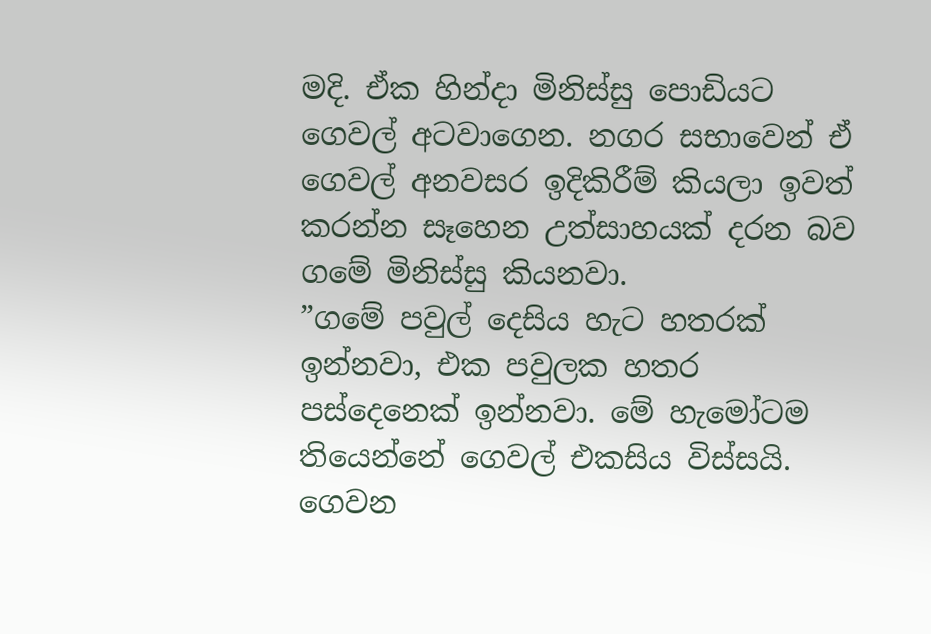මදි. ඒක හින්දා මිනිස්සු පොඩියට ගෙවල් අටවාගෙන. නගර සභාවෙන් ඒ ගෙවල් අනවසර ඉදිකිරීම් කියලා ඉවත් කරන්න සෑහෙන උත්සාහයක් දරන බව ගමේ මිනිස්සු කියනවා.
”ගමේ පවුල් දෙසිය හැට හතරක් ඉන්නවා, එක පවුලක හතර පස්දෙනෙක් ඉන්නවා. මේ හැමෝටම තියෙන්නේ ගෙවල් එකසිය විස්සයි. ගෙවන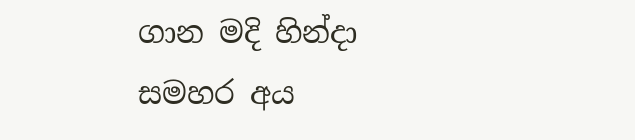ගාන මදි හින්දා සමහර අය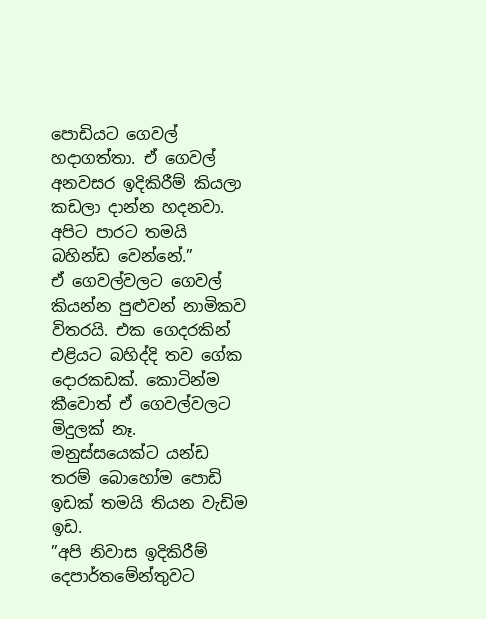පොඩියට ගෙවල් හදාගත්තා. ඒ ගෙවල් අනවසර ඉදිකිරීම් කියලා කඩලා දාන්න හදනවා. අපිට පාරට තමයි බහින්ඩ වෙන්නේ.”
ඒ ගෙවල්වලට ගෙවල් කියන්න පුළුවන් නාමිකව විතරයි. එක ගෙදරකින් එළියට බහිද්දි තව ගේක දොරකඩක්. කොටින්ම කීවොත් ඒ ගෙවල්වලට මිදුලක් නෑ. මනුස්සයෙක්ට යන්ඩ තරම් බොහෝම පොඩි ඉඩක් තමයි තියන වැඩිම ඉඩ.
”අපි නිවාස ඉදිකිරීම් දෙපාර්තමේන්තුවට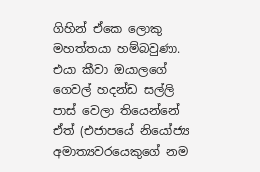ගිහින් ඒකෙ ලොකු මහත්තයා හම්බවුණා. එයා කීවා ඔයාලගේ ගෙවල් හදන්ඩ සල්ලි පාස් වෙලා තියෙන්නේ ඒත් (එජාපයේ නියෝජ්‍ය අමාත්‍යවරයෙකුගේ නම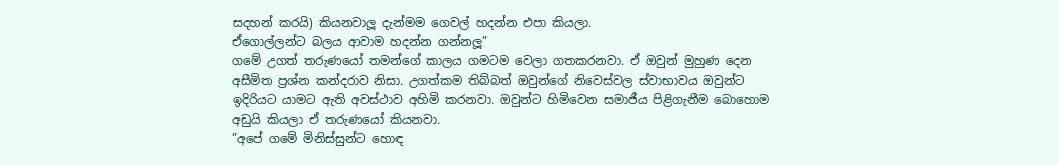සදහන් කරයි) කියනවාලූ දැන්මම ගෙවල් හදන්න එපා කියලා.
ඒගොල්ලන්ට බලය ආවාම හදන්න ගන්නලූ”
ගමේ උගත් තරුණයෝ තමන්ගේ කාලය ගමටම වෙලා ගතකරනවා. ඒ ඔවුන් මුහුණ දෙන අසීමිත ප්‍රශ්න කන්දරාව නිසා. උගත්කම තිබ්බත් ඔවුන්ගේ නිවෙස්වල ස්වාභාවය ඔවුන්ට ඉදිරියට යාමට ඇති අවස්ථාව අහිමි කරනවා. ඔවුන්ට හිමිවෙන සමාජීය පිළිගැනීම බොහොම අඩුයි කියලා ඒ තරුණයෝ කියනවා.
”අපේ ගමේ මිනිස්සුන්ට හොඳ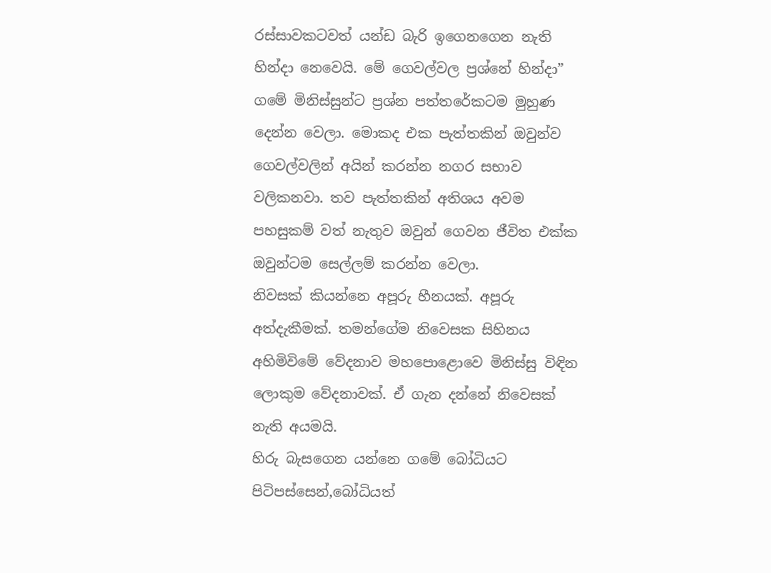රස්සාවකටවත් යන්ඩ බැරි ඉගෙනගෙන නැති හින්දා නෙවෙයි. මේ ගෙවල්වල ප්‍රශ්නේ හින්දා”
ගමේ මිනිස්සුන්ට ප්‍රශ්න පත්තරේකටම මුහුණ දෙන්න වෙලා. මොකද එක පැත්තකින් ඔවුන්ව ගෙවල්වලින් අයින් කරන්න නගර සභාව වලිකනවා. තව පැත්තකින් අතිශය අවම පහසුකම් වත් නැතුව ඔවුන් ගෙවන ජීවිත එක්ක ඔවුන්ටම සෙල්ලම් කරන්න වෙලා.
නිවසක් කියන්නෙ අපූරු හීනයක්. අපූරු අත්දැකීමක්. තමන්ගේම නිවෙසක සිහිනය අහිමිවිමේ වේදනාව මහපොළොවෙ මිනිස්සු විඳින ලොකුම වේදනාවක්. ඒ ගැන දන්නේ නිවෙසක් නැති අයමයි.
හිරු බැසගෙන යන්නෙ ගමේ බෝධියට පිටිපස්සෙන්,බෝධියත්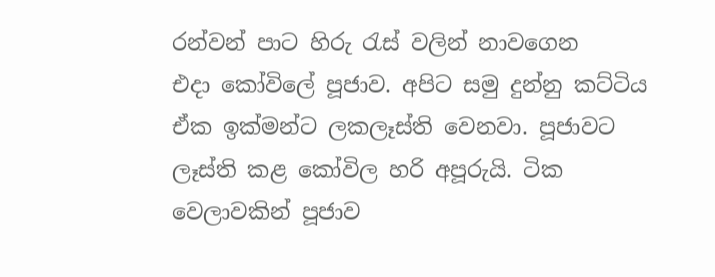රන්වන් පාට හිරු රැස් වලින් නාවගෙන
එදා කෝවිලේ පූජාව. අපිට සමු දුන්නු කට්ටිය ඒක ඉක්මන්ට ලකලෑස්ති වෙනවා. පූජාවට ලෑස්ති කළ කෝවිල හරි අපූරුයි. ටික වෙලාවකින් පූජාව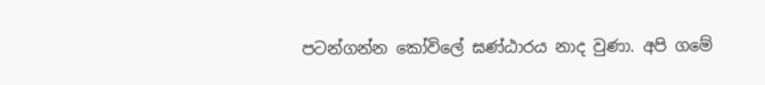පටන්ගන්න කෝවිලේ ඝණ්ඨාරය නාද වුණා. අපි ගමේ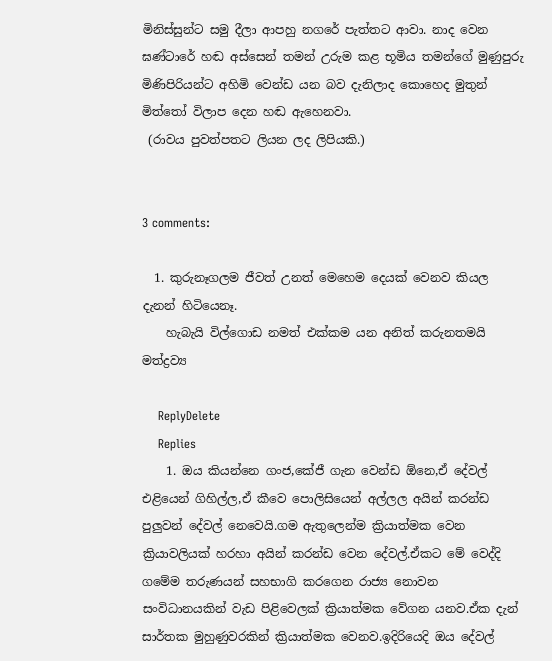මිනිස්සුන්ට සමු දීලා ආපහු නගරේ පැත්තට ආවා. නාද වෙන ඝණ්ටාරේ හඬ අස්සෙන් තමන් උරුම කළ භූමිය තමන්ගේ මුණුපුරු මිණිපිරියන්ට අහිමි වෙන්ඩ යන බව දැනිලාද කොහෙද මුතුන් මිත්තෝ විලාප දෙන හඬ ඇහෙනවා.
 (රාවය පුවත්පතට ලියන ලද ලිපියකි.)


3 comments:

  1. කුරුනෑගලම ජීවත් උනත් මෙහෙම දෙයක් වෙනව කියල දැනන් හිටියෙනෑ.
    හැබැයි විල්ගොඩ නමත් එක්කම යන අනිත් කරුනතමයි මත්ද්‍රව්‍ය

    ReplyDelete
    Replies
    1. ඔය කියන්නෙ ගංජ,කේජී ගැන වෙන්ඩ ඕනෙ,ඒ දේවල් එළියෙන් ගිහිල්ල,ඒ කීවෙ පොලිසියෙන් අල්ලල අයින් කරන්ඩ පුලුවන් දේවල් නෙවෙයි.ගම ඇතුලෙන්ම ක්‍රියාත්මක වෙන ක්‍රියාවලියක් හරහා අයින් කරන්ඩ වෙන දේවල්.ඒකට මේ වෙද්දි ගමේම තරුණයන් සහභාගි කරගෙන රාජ්‍ය නොවන සංවිධානයකින් වැඩ පිළිවෙලක් ක්‍රියාත්මක වේගන යනව.ඒක දැන් සාර්තක මුහුණුවරකින් ක්‍රියාත්මක වෙනව.ඉදිරියෙදි ඔය දේවල්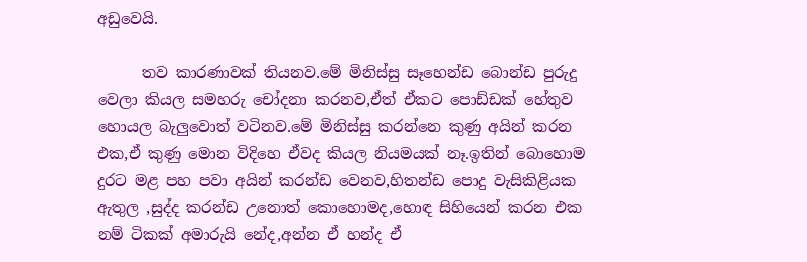අඩුවෙයි.

      තව කාරණාවක් තියනව.මේ මිනිස්සු සෑහෙන්ඩ බොන්ඩ පුරුදු වෙලා කියල සමහරු චෝදනා කරනව,ඒත් ඒකට පොඩ්ඩක් හේතුව හොයල බැලුවොත් වටිනව.මේ මිනිස්සු කරන්නෙ කුණු අයින් කරන එක,ඒ කුණු මොන විදිහෙ ඒවද කියල නියමයක් නෑ.ඉතින් බොහොම දුරට මළ පහ පවා අයින් කරන්ඩ වෙනව,හිතන්ඩ පොදු වැසිකිළියක ඇතුල ,සුද්ද කරන්ඩ උනොත් කොහොමද,හොඳ සිහියෙන් කරන එක නම් ටිකක් අමාරුයි නේද,අන්න ඒ හන්ද ඒ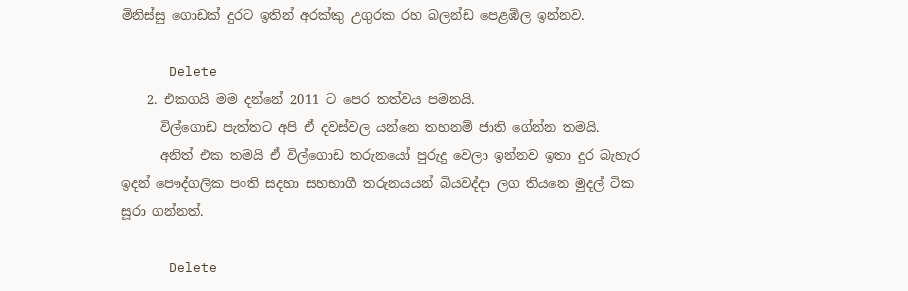මිනිස්සු ගොඩක් දුරට ඉතින් අරක්කු උගුරක රහ බලන්ඩ පෙළඹිල ඉන්නව.

      Delete
    2. එකගයි මම දන්නේ 2011 ට පෙර තත්වය පමනයි.
      විල්ගොඩ පැත්තට අපි ඒ දවස්වල යන්නෙ තහනම් ජාති ගේන්න තමයි.
      අනිත් එක තමයි ඒ විල්ගොඩ තරුනයෝ පුරුදු වෙලා ඉන්නව ඉතා දුර බැහැර ඉදන් පෞද්ගලික පංති සදහා සහභාගී තරුනයයන් බියවද්දා ලග තියනෙ මුදල් ටික සූරා ගන්නත්.

      Delete